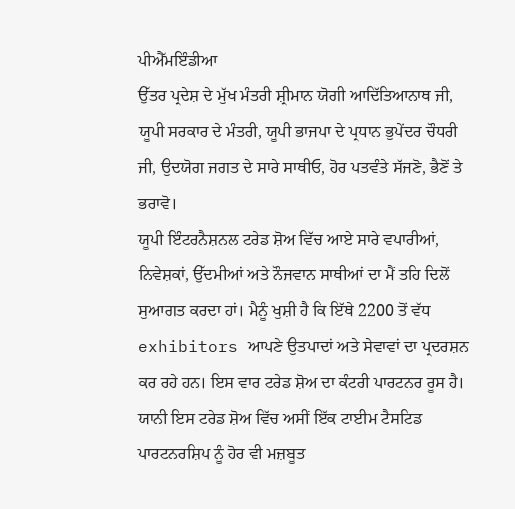ਪੀਐੱਮਇੰਡੀਆ
ਉੱਤਰ ਪ੍ਰਦੇਸ਼ ਦੇ ਮੁੱਖ ਮੰਤਰੀ ਸ਼੍ਰੀਮਾਨ ਯੋਗੀ ਆਦਿੱਤਿਆਨਾਥ ਜੀ, ਯੂਪੀ ਸਰਕਾਰ ਦੇ ਮੰਤਰੀ, ਯੂਪੀ ਭਾਜਪਾ ਦੇ ਪ੍ਰਧਾਨ ਭੁਪੇਂਦਰ ਚੌਧਰੀ ਜੀ, ਉਦਯੋਗ ਜਗਤ ਦੇ ਸਾਰੇ ਸਾਥੀਓ, ਹੋਰ ਪਤਵੰਤੇ ਸੱਜਣੋ, ਭੈਣੋਂ ਤੇ ਭਰਾਵੋ।
ਯੂਪੀ ਇੰਟਰਨੈਸ਼ਨਲ ਟਰੇਡ ਸ਼ੋਅ ਵਿੱਚ ਆਏ ਸਾਰੇ ਵਪਾਰੀਆਂ, ਨਿਵੇਸ਼ਕਾਂ, ਉੱਦਮੀਆਂ ਅਤੇ ਨੌਜਵਾਨ ਸਾਥੀਆਂ ਦਾ ਮੈਂ ਤਹਿ ਦਿਲੋਂ ਸੁਆਗਤ ਕਰਦਾ ਹਾਂ। ਮੈਨੂੰ ਖੁਸ਼ੀ ਹੈ ਕਿ ਇੱਥੇ 2200 ਤੋਂ ਵੱਧ exhibitors ਆਪਣੇ ਉਤਪਾਦਾਂ ਅਤੇ ਸੇਵਾਵਾਂ ਦਾ ਪ੍ਰਦਰਸ਼ਨ ਕਰ ਰਹੇ ਹਨ। ਇਸ ਵਾਰ ਟਰੇਡ ਸ਼ੋਅ ਦਾ ਕੰਟਰੀ ਪਾਰਟਨਰ ਰੂਸ ਹੈ। ਯਾਨੀ ਇਸ ਟਰੇਡ ਸ਼ੋਅ ਵਿੱਚ ਅਸੀਂ ਇੱਕ ਟਾਈਮ ਟੈਸਟਿਡ ਪਾਰਟਨਰਸ਼ਿਪ ਨੂੰ ਹੋਰ ਵੀ ਮਜ਼ਬੂਤ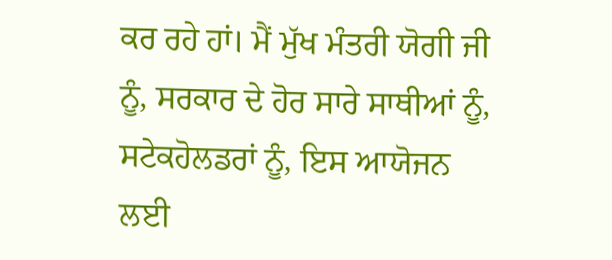ਕਰ ਰਹੇ ਹਾਂ। ਮੈਂ ਮੁੱਖ ਮੰਤਰੀ ਯੋਗੀ ਜੀ ਨੂੰ, ਸਰਕਾਰ ਦੇ ਹੋਰ ਸਾਰੇ ਸਾਥੀਆਂ ਨੂੰ, ਸਟੇਕਹੋਲਡਰਾਂ ਨੂੰ, ਇਸ ਆਯੋਜਨ ਲਈ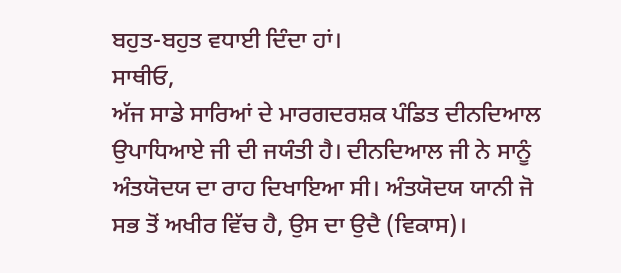ਬਹੁਤ-ਬਹੁਤ ਵਧਾਈ ਦਿੰਦਾ ਹਾਂ।
ਸਾਥੀਓ,
ਅੱਜ ਸਾਡੇ ਸਾਰਿਆਂ ਦੇ ਮਾਰਗਦਰਸ਼ਕ ਪੰਡਿਤ ਦੀਨਦਿਆਲ ਉਪਾਧਿਆਏ ਜੀ ਦੀ ਜਯੰਤੀ ਹੈ। ਦੀਨਦਿਆਲ ਜੀ ਨੇ ਸਾਨੂੰ ਅੰਤਯੋਦਯ ਦਾ ਰਾਹ ਦਿਖਾਇਆ ਸੀ। ਅੰਤਯੋਦਯ ਯਾਨੀ ਜੋ ਸਭ ਤੋਂ ਅਖੀਰ ਵਿੱਚ ਹੈ, ਉਸ ਦਾ ਉਦੈ (ਵਿਕਾਸ)।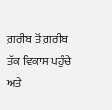ਗ਼ਰੀਬ ਤੋਂ ਗ਼ਰੀਬ ਤੱਕ ਵਿਕਾਸ ਪਹੁੰਚੇ ਅਤੇ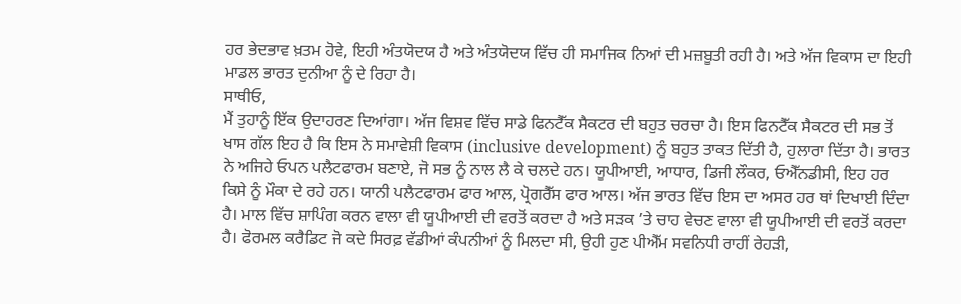ਹਰ ਭੇਦਭਾਵ ਖ਼ਤਮ ਹੋਵੇ, ਇਹੀ ਅੰਤਯੋਦਯ ਹੈ ਅਤੇ ਅੰਤਯੋਦਯ ਵਿੱਚ ਹੀ ਸਮਾਜਿਕ ਨਿਆਂ ਦੀ ਮਜ਼ਬੂਤੀ ਰਹੀ ਹੈ। ਅਤੇ ਅੱਜ ਵਿਕਾਸ ਦਾ ਇਹੀ ਮਾਡਲ ਭਾਰਤ ਦੁਨੀਆ ਨੂੰ ਦੇ ਰਿਹਾ ਹੈ।
ਸਾਥੀਓ,
ਮੈਂ ਤੁਹਾਨੂੰ ਇੱਕ ਉਦਾਹਰਣ ਦਿਆਂਗਾ। ਅੱਜ ਵਿਸ਼ਵ ਵਿੱਚ ਸਾਡੇ ਫਿਨਟੈੱਕ ਸੈਕਟਰ ਦੀ ਬਹੁਤ ਚਰਚਾ ਹੈ। ਇਸ ਫਿਨਟੈੱਕ ਸੈਕਟਰ ਦੀ ਸਭ ਤੋਂ ਖਾਸ ਗੱਲ ਇਹ ਹੈ ਕਿ ਇਸ ਨੇ ਸਮਾਵੇਸ਼ੀ ਵਿਕਾਸ (inclusive development) ਨੂੰ ਬਹੁਤ ਤਾਕਤ ਦਿੱਤੀ ਹੈ, ਹੁਲਾਰਾ ਦਿੱਤਾ ਹੈ। ਭਾਰਤ ਨੇ ਅਜਿਹੇ ਓਪਨ ਪਲੈਟਫਾਰਮ ਬਣਾਏ, ਜੋ ਸਭ ਨੂੰ ਨਾਲ ਲੈ ਕੇ ਚਲਦੇ ਹਨ। ਯੂਪੀਆਈ, ਆਧਾਰ, ਡਿਜੀ ਲੌਕਰ, ਓਐੱਨਡੀਸੀ, ਇਹ ਹਰ ਕਿਸੇ ਨੂੰ ਮੌਕਾ ਦੇ ਰਹੇ ਹਨ। ਯਾਨੀ ਪਲੈਟਫਾਰਮ ਫਾਰ ਆਲ, ਪ੍ਰੋਗਰੈੱਸ ਫਾਰ ਆਲ। ਅੱਜ ਭਾਰਤ ਵਿੱਚ ਇਸ ਦਾ ਅਸਰ ਹਰ ਥਾਂ ਦਿਖਾਈ ਦਿੰਦਾ ਹੈ। ਮਾਲ ਵਿੱਚ ਸ਼ਾਪਿੰਗ ਕਰਨ ਵਾਲਾ ਵੀ ਯੂਪੀਆਈ ਦੀ ਵਰਤੋਂ ਕਰਦਾ ਹੈ ਅਤੇ ਸੜਕ ’ਤੇ ਚਾਹ ਵੇਚਣ ਵਾਲਾ ਵੀ ਯੂਪੀਆਈ ਦੀ ਵਰਤੋਂ ਕਰਦਾ ਹੈ। ਫੋਰਮਲ ਕਰੈਡਿਟ ਜੋ ਕਦੇ ਸਿਰਫ਼ ਵੱਡੀਆਂ ਕੰਪਨੀਆਂ ਨੂੰ ਮਿਲਦਾ ਸੀ, ਉਹੀ ਹੁਣ ਪੀਐੱਮ ਸਵਨਿਧੀ ਰਾਹੀਂ ਰੇਹੜੀ,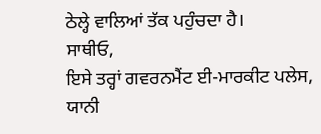ਠੇਲ੍ਹੇ ਵਾਲਿਆਂ ਤੱਕ ਪਹੁੰਚਦਾ ਹੈ।
ਸਾਥੀਓ,
ਇਸੇ ਤਰ੍ਹਾਂ ਗਵਰਨਮੈਂਟ ਈ-ਮਾਰਕੀਟ ਪਲੇਸ, ਯਾਨੀ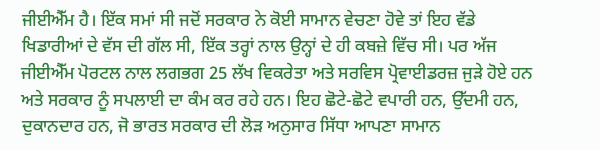ਜੀਈਐੱਮ ਹੈ। ਇੱਕ ਸਮਾਂ ਸੀ ਜਦੋਂ ਸਰਕਾਰ ਨੇ ਕੋਈ ਸਾਮਾਨ ਵੇਚਣਾ ਹੋਵੇ ਤਾਂ ਇਹ ਵੱਡੇ ਖਿਡਾਰੀਆਂ ਦੇ ਵੱਸ ਦੀ ਗੱਲ ਸੀ, ਇੱਕ ਤਰ੍ਹਾਂ ਨਾਲ ਉਨ੍ਹਾਂ ਦੇ ਹੀ ਕਬਜ਼ੇ ਵਿੱਚ ਸੀ। ਪਰ ਅੱਜ ਜੀਈਐੱਮ ਪੋਰਟਲ ਨਾਲ ਲਗਭਗ 25 ਲੱਖ ਵਿਕਰੇਤਾ ਅਤੇ ਸਰਵਿਸ ਪ੍ਰੋਵਾਈਡਰਜ਼ ਜੁੜੇ ਹੋਏ ਹਨ ਅਤੇ ਸਰਕਾਰ ਨੂੰ ਸਪਲਾਈ ਦਾ ਕੰਮ ਕਰ ਰਹੇ ਹਨ। ਇਹ ਛੋਟੇ-ਛੋਟੇ ਵਪਾਰੀ ਹਨ, ਉੱਦਮੀ ਹਨ, ਦੁਕਾਨਦਾਰ ਹਨ, ਜੋ ਭਾਰਤ ਸਰਕਾਰ ਦੀ ਲੋੜ ਅਨੁਸਾਰ ਸਿੱਧਾ ਆਪਣਾ ਸਾਮਾਨ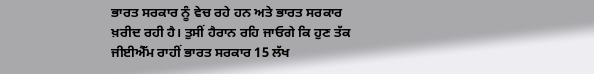ਭਾਰਤ ਸਰਕਾਰ ਨੂੰ ਵੇਚ ਰਹੇ ਹਨ ਅਤੇ ਭਾਰਤ ਸਰਕਾਰ ਖ਼ਰੀਦ ਰਹੀ ਹੈ। ਤੁਸੀਂ ਹੈਰਾਨ ਰਹਿ ਜਾਓਗੇ ਕਿ ਹੁਣ ਤੱਕ ਜੀਈਐੱਮ ਰਾਹੀਂ ਭਾਰਤ ਸਰਕਾਰ 15 ਲੱਖ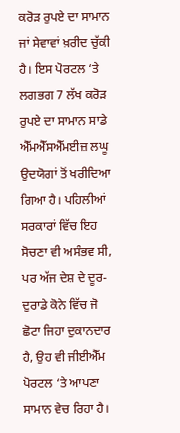ਕਰੋੜ ਰੁਪਏ ਦਾ ਸਾਮਾਨ ਜਾਂ ਸੇਵਾਵਾਂ ਖ਼ਰੀਦ ਚੁੱਕੀ ਹੈ। ਇਸ ਪੋਰਟਲ ‘ਤੇ ਲਗਭਗ 7 ਲੱਖ ਕਰੋੜ ਰੁਪਏ ਦਾ ਸਾਮਾਨ ਸਾਡੇ ਐੱਮਐੱਸਐੱਮਈਜ਼ ਲਘੂ ਉਦਯੋਗਾਂ ਤੋਂ ਖਰੀਦਿਆ ਗਿਆ ਹੈ। ਪਹਿਲੀਆਂ ਸਰਕਾਰਾਂ ਵਿੱਚ ਇਹ ਸੋਚਣਾ ਵੀ ਅਸੰਭਵ ਸੀ, ਪਰ ਅੱਜ ਦੇਸ਼ ਦੇ ਦੂਰ-ਦੁਰਾਡੇ ਕੋਨੇ ਵਿੱਚ ਜੋ ਛੋਟਾ ਜਿਹਾ ਦੁਕਾਨਦਾਰ ਹੈ, ਉਹ ਵੀ ਜੀਈਐੱਮ ਪੋਰਟਲ ‘ਤੇ ਆਪਣਾ ਸਾਮਾਨ ਵੇਚ ਰਿਹਾ ਹੈ।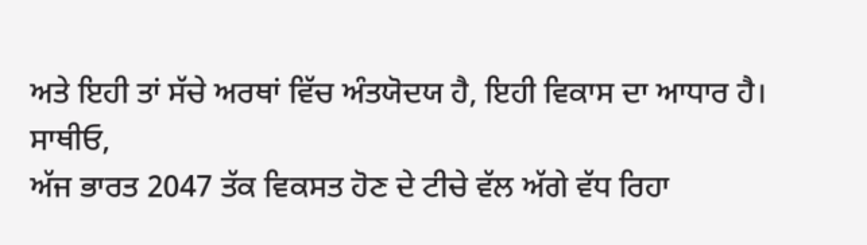ਅਤੇ ਇਹੀ ਤਾਂ ਸੱਚੇ ਅਰਥਾਂ ਵਿੱਚ ਅੰਤਯੋਦਯ ਹੈ, ਇਹੀ ਵਿਕਾਸ ਦਾ ਆਧਾਰ ਹੈ।
ਸਾਥੀਓ,
ਅੱਜ ਭਾਰਤ 2047 ਤੱਕ ਵਿਕਸਤ ਹੋਣ ਦੇ ਟੀਚੇ ਵੱਲ ਅੱਗੇ ਵੱਧ ਰਿਹਾ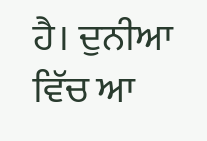ਹੈ। ਦੁਨੀਆ ਵਿੱਚ ਆ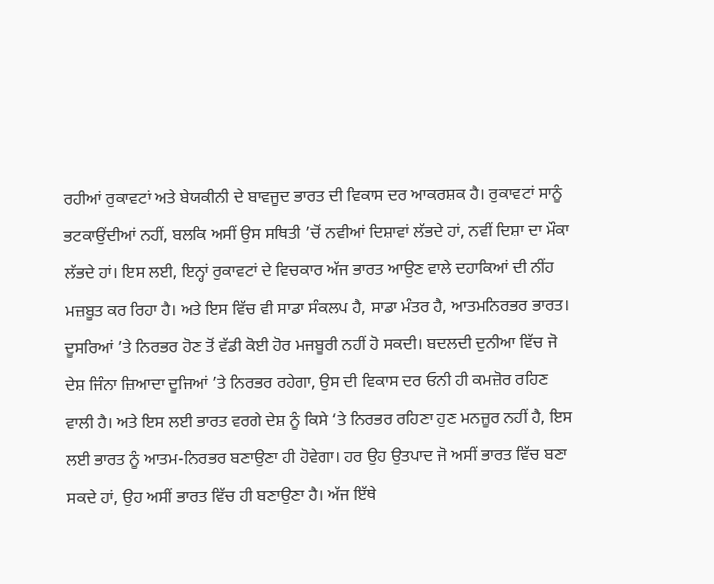ਰਹੀਆਂ ਰੁਕਾਵਟਾਂ ਅਤੇ ਬੇਯਕੀਨੀ ਦੇ ਬਾਵਜੂਦ ਭਾਰਤ ਦੀ ਵਿਕਾਸ ਦਰ ਆਕਰਸ਼ਕ ਹੈ। ਰੁਕਾਵਟਾਂ ਸਾਨੂੰ ਭਟਕਾਉਂਦੀਆਂ ਨਹੀਂ, ਬਲਕਿ ਅਸੀਂ ਉਸ ਸਥਿਤੀ ’ਚੋਂ ਨਵੀਆਂ ਦਿਸ਼ਾਵਾਂ ਲੱਭਦੇ ਹਾਂ, ਨਵੀਂ ਦਿਸ਼ਾ ਦਾ ਮੌਕਾ ਲੱਭਦੇ ਹਾਂ। ਇਸ ਲਈ, ਇਨ੍ਹਾਂ ਰੁਕਾਵਟਾਂ ਦੇ ਵਿਚਕਾਰ ਅੱਜ ਭਾਰਤ ਆਉਣ ਵਾਲੇ ਦਹਾਕਿਆਂ ਦੀ ਨੀਂਹ ਮਜ਼ਬੂਤ ਕਰ ਰਿਹਾ ਹੈ। ਅਤੇ ਇਸ ਵਿੱਚ ਵੀ ਸਾਡਾ ਸੰਕਲਪ ਹੈ, ਸਾਡਾ ਮੰਤਰ ਹੈ, ਆਤਮਨਿਰਭਰ ਭਾਰਤ। ਦੂਸਰਿਆਂ ’ਤੇ ਨਿਰਭਰ ਹੋਣ ਤੋਂ ਵੱਡੀ ਕੋਈ ਹੋਰ ਮਜਬੂਰੀ ਨਹੀਂ ਹੋ ਸਕਦੀ। ਬਦਲਦੀ ਦੁਨੀਆ ਵਿੱਚ ਜੋ ਦੇਸ਼ ਜਿੰਨਾ ਜ਼ਿਆਦਾ ਦੂਜਿਆਂ ’ਤੇ ਨਿਰਭਰ ਰਹੇਗਾ, ਉਸ ਦੀ ਵਿਕਾਸ ਦਰ ਓਨੀ ਹੀ ਕਮਜ਼ੋਰ ਰਹਿਣ ਵਾਲੀ ਹੈ। ਅਤੇ ਇਸ ਲਈ ਭਾਰਤ ਵਰਗੇ ਦੇਸ਼ ਨੂੰ ਕਿਸੇ ‘ਤੇ ਨਿਰਭਰ ਰਹਿਣਾ ਹੁਣ ਮਨਜ਼ੂਰ ਨਹੀਂ ਹੈ, ਇਸ ਲਈ ਭਾਰਤ ਨੂੰ ਆਤਮ-ਨਿਰਭਰ ਬਣਾਉਣਾ ਹੀ ਹੋਵੇਗਾ। ਹਰ ਉਹ ਉਤਪਾਦ ਜੋ ਅਸੀਂ ਭਾਰਤ ਵਿੱਚ ਬਣਾ ਸਕਦੇ ਹਾਂ, ਉਹ ਅਸੀਂ ਭਾਰਤ ਵਿੱਚ ਹੀ ਬਣਾਉਣਾ ਹੈ। ਅੱਜ ਇੱਥੇ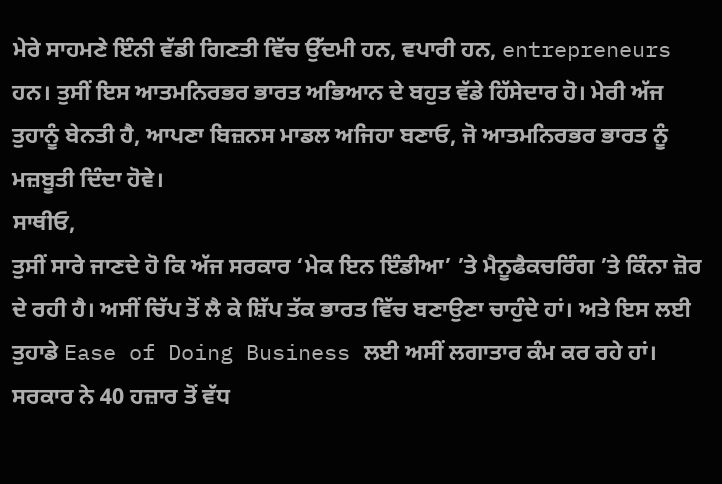ਮੇਰੇ ਸਾਹਮਣੇ ਇੰਨੀ ਵੱਡੀ ਗਿਣਤੀ ਵਿੱਚ ਉੱਦਮੀ ਹਨ, ਵਪਾਰੀ ਹਨ, entrepreneurs ਹਨ। ਤੁਸੀਂ ਇਸ ਆਤਮਨਿਰਭਰ ਭਾਰਤ ਅਭਿਆਨ ਦੇ ਬਹੁਤ ਵੱਡੇ ਹਿੱਸੇਦਾਰ ਹੋ। ਮੇਰੀ ਅੱਜ ਤੁਹਾਨੂੰ ਬੇਨਤੀ ਹੈ, ਆਪਣਾ ਬਿਜ਼ਨਸ ਮਾਡਲ ਅਜਿਹਾ ਬਣਾਓ, ਜੋ ਆਤਮਨਿਰਭਰ ਭਾਰਤ ਨੂੰ ਮਜ਼ਬੂਤੀ ਦਿੰਦਾ ਹੋਵੇ।
ਸਾਥੀਓ,
ਤੁਸੀਂ ਸਾਰੇ ਜਾਣਦੇ ਹੋ ਕਿ ਅੱਜ ਸਰਕਾਰ ‘ਮੇਕ ਇਨ ਇੰਡੀਆ’ ’ਤੇ ਮੈਨੂਫੈਕਚਰਿੰਗ ’ਤੇ ਕਿੰਨਾ ਜ਼ੋਰ ਦੇ ਰਹੀ ਹੈ। ਅਸੀਂ ਚਿੱਪ ਤੋਂ ਲੈ ਕੇ ਸ਼ਿੱਪ ਤੱਕ ਭਾਰਤ ਵਿੱਚ ਬਣਾਉਣਾ ਚਾਹੁੰਦੇ ਹਾਂ। ਅਤੇ ਇਸ ਲਈ ਤੁਹਾਡੇ Ease of Doing Business ਲਈ ਅਸੀਂ ਲਗਾਤਾਰ ਕੰਮ ਕਰ ਰਹੇ ਹਾਂ। ਸਰਕਾਰ ਨੇ 40 ਹਜ਼ਾਰ ਤੋਂ ਵੱਧ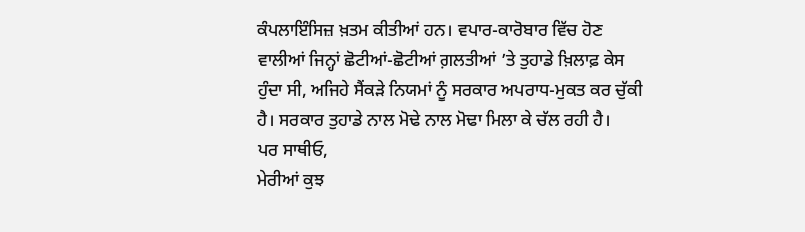ਕੰਪਲਾਇੰਸਿਜ਼ ਖ਼ਤਮ ਕੀਤੀਆਂ ਹਨ। ਵਪਾਰ-ਕਾਰੋਬਾਰ ਵਿੱਚ ਹੋਣ ਵਾਲੀਆਂ ਜਿਨ੍ਹਾਂ ਛੋਟੀਆਂ-ਛੋਟੀਆਂ ਗ਼ਲਤੀਆਂ ’ਤੇ ਤੁਹਾਡੇ ਖ਼ਿਲਾਫ਼ ਕੇਸ ਹੁੰਦਾ ਸੀ, ਅਜਿਹੇ ਸੈਂਕੜੇ ਨਿਯਮਾਂ ਨੂੰ ਸਰਕਾਰ ਅਪਰਾਧ-ਮੁਕਤ ਕਰ ਚੁੱਕੀ ਹੈ। ਸਰਕਾਰ ਤੁਹਾਡੇ ਨਾਲ ਮੋਢੇ ਨਾਲ ਮੋਢਾ ਮਿਲਾ ਕੇ ਚੱਲ ਰਹੀ ਹੈ।
ਪਰ ਸਾਥੀਓ,
ਮੇਰੀਆਂ ਕੁਝ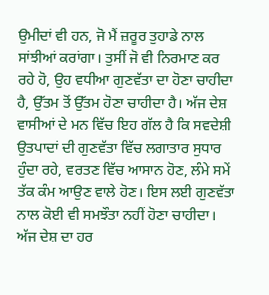ਉਮੀਦਾਂ ਵੀ ਹਨ, ਜੋ ਮੈਂ ਜ਼ਰੂਰ ਤੁਹਾਡੇ ਨਾਲ ਸਾਂਝੀਆਂ ਕਰਾਂਗਾ। ਤੁਸੀਂ ਜੋ ਵੀ ਨਿਰਮਾਣ ਕਰ ਰਹੇ ਹੋ, ਉਹ ਵਧੀਆ ਗੁਣਵੱਤਾ ਦਾ ਹੋਣਾ ਚਾਹੀਦਾ ਹੈ, ਉੱਤਮ ਤੋਂ ਉੱਤਮ ਹੋਣਾ ਚਾਹੀਦਾ ਹੈ। ਅੱਜ ਦੇਸ਼ ਵਾਸੀਆਂ ਦੇ ਮਨ ਵਿੱਚ ਇਹ ਗੱਲ ਹੈ ਕਿ ਸਵਦੇਸ਼ੀ ਉਤਪਾਦਾਂ ਦੀ ਗੁਣਵੱਤਾ ਵਿੱਚ ਲਗਾਤਾਰ ਸੁਧਾਰ ਹੁੰਦਾ ਰਹੇ, ਵਰਤਣ ਵਿੱਚ ਆਸਾਨ ਹੋਣ, ਲੰਮੇ ਸਮੇਂ ਤੱਕ ਕੰਮ ਆਉਣ ਵਾਲੇ ਹੋਣ। ਇਸ ਲਈ ਗੁਣਵੱਤਾ ਨਾਲ ਕੋਈ ਵੀ ਸਮਝੌਤਾ ਨਹੀਂ ਹੋਣਾ ਚਾਹੀਦਾ। ਅੱਜ ਦੇਸ਼ ਦਾ ਹਰ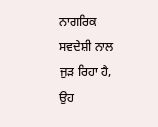ਨਾਗਰਿਕ ਸਵਦੇਸ਼ੀ ਨਾਲ ਜੁੜ ਰਿਹਾ ਹੈ, ਉਹ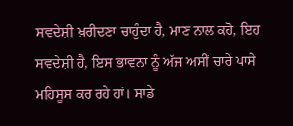ਸਵਦੇਸ਼ੀ ਖ਼ਰੀਦਣਾ ਚਾਹੁੰਦਾ ਹੈ, ਮਾਣ ਨਾਲ ਕਹੋ, ਇਹ ਸਵਦੇਸ਼ੀ ਹੈ, ਇਸ ਭਾਵਨਾ ਨੂੰ ਅੱਜ ਅਸੀਂ ਚਾਰੇ ਪਾਸੇ ਮਹਿਸੂਸ ਕਰ ਰਹੇ ਹਾਂ। ਸਾਡੇ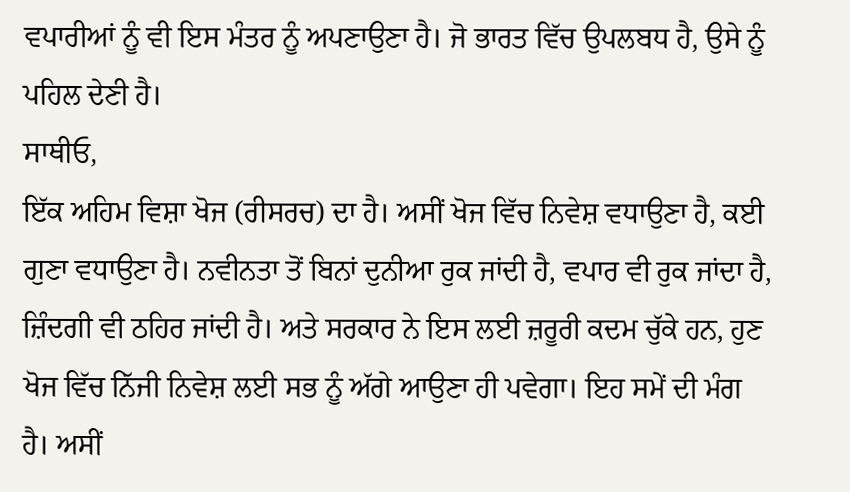ਵਪਾਰੀਆਂ ਨੂੰ ਵੀ ਇਸ ਮੰਤਰ ਨੂੰ ਅਪਣਾਉਣਾ ਹੈ। ਜੋ ਭਾਰਤ ਵਿੱਚ ਉਪਲਬਧ ਹੈ, ਉਸੇ ਨੂੰ ਪਹਿਲ ਦੇਣੀ ਹੈ।
ਸਾਥੀਓ,
ਇੱਕ ਅਹਿਮ ਵਿਸ਼ਾ ਖੋਜ (ਰੀਸਰਚ) ਦਾ ਹੈ। ਅਸੀਂ ਖੋਜ ਵਿੱਚ ਨਿਵੇਸ਼ ਵਧਾਉਣਾ ਹੈ, ਕਈ ਗੁਣਾ ਵਧਾਉਣਾ ਹੈ। ਨਵੀਨਤਾ ਤੋਂ ਬਿਨਾਂ ਦੁਨੀਆ ਰੁਕ ਜਾਂਦੀ ਹੈ, ਵਪਾਰ ਵੀ ਰੁਕ ਜਾਂਦਾ ਹੈ, ਜ਼ਿੰਦਗੀ ਵੀ ਠਹਿਰ ਜਾਂਦੀ ਹੈ। ਅਤੇ ਸਰਕਾਰ ਨੇ ਇਸ ਲਈ ਜ਼ਰੂਰੀ ਕਦਮ ਚੁੱਕੇ ਹਨ, ਹੁਣ ਖੋਜ ਵਿੱਚ ਨਿੱਜੀ ਨਿਵੇਸ਼ ਲਈ ਸਭ ਨੂੰ ਅੱਗੇ ਆਉਣਾ ਹੀ ਪਵੇਗਾ। ਇਹ ਸਮੇਂ ਦੀ ਮੰਗ ਹੈ। ਅਸੀਂ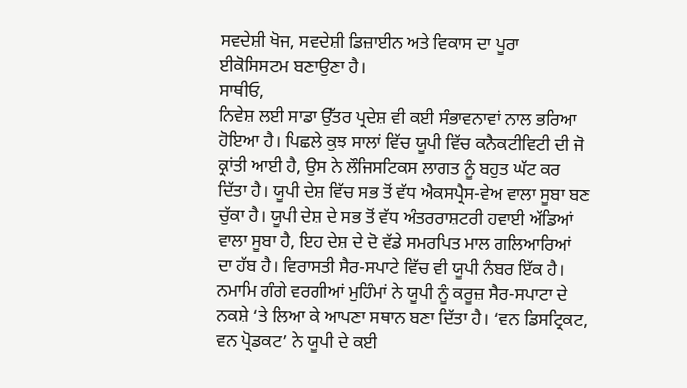ਸਵਦੇਸ਼ੀ ਖੋਜ, ਸਵਦੇਸ਼ੀ ਡਿਜ਼ਾਈਨ ਅਤੇ ਵਿਕਾਸ ਦਾ ਪੂਰਾ ਈਕੋਸਿਸਟਮ ਬਣਾਉਣਾ ਹੈ।
ਸਾਥੀਓ,
ਨਿਵੇਸ਼ ਲਈ ਸਾਡਾ ਉੱਤਰ ਪ੍ਰਦੇਸ਼ ਵੀ ਕਈ ਸੰਭਾਵਨਾਵਾਂ ਨਾਲ ਭਰਿਆ ਹੋਇਆ ਹੈ। ਪਿਛਲੇ ਕੁਝ ਸਾਲਾਂ ਵਿੱਚ ਯੂਪੀ ਵਿੱਚ ਕਨੈਕਟੀਵਿਟੀ ਦੀ ਜੋ ਕ੍ਰਾਂਤੀ ਆਈ ਹੈ, ਉਸ ਨੇ ਲੌਜਿਸਟਿਕਸ ਲਾਗਤ ਨੂੰ ਬਹੁਤ ਘੱਟ ਕਰ ਦਿੱਤਾ ਹੈ। ਯੂਪੀ ਦੇਸ਼ ਵਿੱਚ ਸਭ ਤੋਂ ਵੱਧ ਐਕਸਪ੍ਰੈਸ-ਵੇਅ ਵਾਲਾ ਸੂਬਾ ਬਣ ਚੁੱਕਾ ਹੈ। ਯੂਪੀ ਦੇਸ਼ ਦੇ ਸਭ ਤੋਂ ਵੱਧ ਅੰਤਰਰਾਸ਼ਟਰੀ ਹਵਾਈ ਅੱਡਿਆਂ ਵਾਲਾ ਸੂਬਾ ਹੈ, ਇਹ ਦੇਸ਼ ਦੇ ਦੋ ਵੱਡੇ ਸਮਰਪਿਤ ਮਾਲ ਗਲਿਆਰਿਆਂ ਦਾ ਹੱਬ ਹੈ। ਵਿਰਾਸਤੀ ਸੈਰ-ਸਪਾਟੇ ਵਿੱਚ ਵੀ ਯੂਪੀ ਨੰਬਰ ਇੱਕ ਹੈ। ਨਮਾਮਿ ਗੰਗੇ ਵਰਗੀਆਂ ਮੁਹਿੰਮਾਂ ਨੇ ਯੂਪੀ ਨੂੰ ਕਰੂਜ਼ ਸੈਰ-ਸਪਾਟਾ ਦੇ ਨਕਸ਼ੇ ‘ਤੇ ਲਿਆ ਕੇ ਆਪਣਾ ਸਥਾਨ ਬਣਾ ਦਿੱਤਾ ਹੈ। ‘ਵਨ ਡਿਸਟ੍ਰਿਕਟ, ਵਨ ਪ੍ਰੋਡਕਟ’ ਨੇ ਯੂਪੀ ਦੇ ਕਈ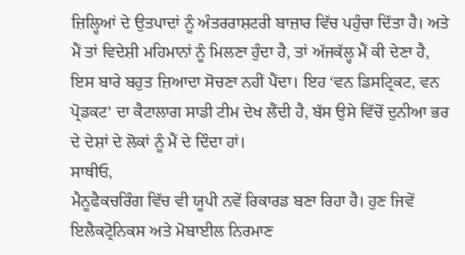ਜ਼ਿਲ੍ਹਿਆਂ ਦੇ ਉਤਪਾਦਾਂ ਨੂੰ ਅੰਤਰਰਾਸ਼ਟਰੀ ਬਾਜ਼ਾਰ ਵਿੱਚ ਪਹੁੰਚਾ ਦਿੱਤਾ ਹੈ। ਅਤੇ ਮੈਂ ਤਾਂ ਵਿਦੇਸ਼ੀ ਮਹਿਮਾਨਾਂ ਨੂੰ ਮਿਲਣਾ ਹੁੰਦਾ ਹੈ, ਤਾਂ ਅੱਜਕੱਲ੍ਹ ਮੈਂ ਕੀ ਦੇਣਾ ਹੈ, ਇਸ ਬਾਰੇ ਬਹੁਤ ਜ਼ਿਆਦਾ ਸੋਚਣਾ ਨਹੀਂ ਪੈਂਦਾ। ਇਹ ‘ਵਨ ਡਿਸਟ੍ਰਿਕਟ, ਵਨ ਪ੍ਰੋਡਕਟ’ ਦਾ ਕੈਟਾਲਾਗ ਸਾਡੀ ਟੀਮ ਦੇਖ ਲੈਂਦੀ ਹੈ, ਬੱਸ ਉਸੇ ਵਿੱਚੋਂ ਦੁਨੀਆ ਭਰ ਦੇ ਦੇਸ਼ਾਂ ਦੇ ਲੋਕਾਂ ਨੂੰ ਮੈਂ ਦੇ ਦਿੰਦਾ ਹਾਂ।
ਸਾਥੀਓ,
ਮੈਨੂਫੈਕਚਰਿੰਗ ਵਿੱਚ ਵੀ ਯੂਪੀ ਨਵੇਂ ਰਿਕਾਰਡ ਬਣਾ ਰਿਹਾ ਹੈ। ਹੁਣ ਜਿਵੇਂ ਇਲੈਕਟ੍ਰੋਨਿਕਸ ਅਤੇ ਮੋਬਾਈਲ ਨਿਰਮਾਣ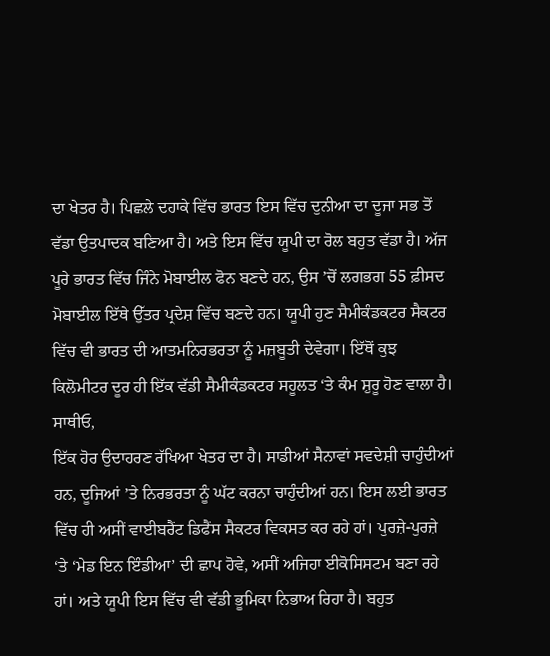ਦਾ ਖੇਤਰ ਹੈ। ਪਿਛਲੇ ਦਹਾਕੇ ਵਿੱਚ ਭਾਰਤ ਇਸ ਵਿੱਚ ਦੁਨੀਆ ਦਾ ਦੂਜਾ ਸਭ ਤੋਂ ਵੱਡਾ ਉਤਪਾਦਕ ਬਣਿਆ ਹੈ। ਅਤੇ ਇਸ ਵਿੱਚ ਯੂਪੀ ਦਾ ਰੋਲ ਬਹੁਤ ਵੱਡਾ ਹੈ। ਅੱਜ ਪੂਰੇ ਭਾਰਤ ਵਿੱਚ ਜਿੰਨੇ ਮੋਬਾਈਲ ਫੋਨ ਬਣਦੇ ਹਨ, ਉਸ ’ਚੋਂ ਲਗਭਗ 55 ਫ਼ੀਸਦ ਮੋਬਾਈਲ ਇੱਥੇ ਉੱਤਰ ਪ੍ਰਦੇਸ਼ ਵਿੱਚ ਬਣਦੇ ਹਨ। ਯੂਪੀ ਹੁਣ ਸੈਮੀਕੰਡਕਟਰ ਸੈਕਟਰ ਵਿੱਚ ਵੀ ਭਾਰਤ ਦੀ ਆਤਮਨਿਰਭਰਤਾ ਨੂੰ ਮਜ਼ਬੂਤੀ ਦੇਵੇਗਾ। ਇੱਥੋਂ ਕੁਝ ਕਿਲੋਮੀਟਰ ਦੂਰ ਹੀ ਇੱਕ ਵੱਡੀ ਸੈਮੀਕੰਡਕਟਰ ਸਹੂਲਤ ‘ਤੇ ਕੰਮ ਸ਼ੁਰੂ ਹੋਣ ਵਾਲਾ ਹੈ।
ਸਾਥੀਓ,
ਇੱਕ ਹੋਰ ਉਦਾਹਰਣ ਰੱਖਿਆ ਖੇਤਰ ਦਾ ਹੈ। ਸਾਡੀਆਂ ਸੈਨਾਵਾਂ ਸਵਦੇਸ਼ੀ ਚਾਹੁੰਦੀਆਂ ਹਨ, ਦੂਜਿਆਂ ’ਤੇ ਨਿਰਭਰਤਾ ਨੂੰ ਘੱਟ ਕਰਨਾ ਚਾਹੁੰਦੀਆਂ ਹਨ। ਇਸ ਲਈ ਭਾਰਤ ਵਿੱਚ ਹੀ ਅਸੀਂ ਵਾਈਬਰੈਂਟ ਡਿਫੈਂਸ ਸੈਕਟਰ ਵਿਕਸਤ ਕਰ ਰਹੇ ਹਾਂ। ਪੁਰਜ਼ੇ-ਪੁਰਜ਼ੇ ‘ਤੇ ‘ਮੇਡ ਇਨ ਇੰਡੀਆ’ ਦੀ ਛਾਪ ਹੋਵੇ, ਅਸੀਂ ਅਜਿਹਾ ਈਕੋਸਿਸਟਮ ਬਣਾ ਰਹੇ ਹਾਂ। ਅਤੇ ਯੂਪੀ ਇਸ ਵਿੱਚ ਵੀ ਵੱਡੀ ਭੂਮਿਕਾ ਨਿਭਾਅ ਰਿਹਾ ਹੈ। ਬਹੁਤ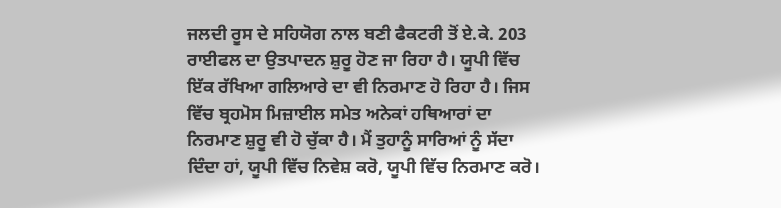ਜਲਦੀ ਰੂਸ ਦੇ ਸਹਿਯੋਗ ਨਾਲ ਬਣੀ ਫੈਕਟਰੀ ਤੋਂ ਏ.ਕੇ. 203 ਰਾਈਫਲ ਦਾ ਉਤਪਾਦਨ ਸ਼ੁਰੂ ਹੋਣ ਜਾ ਰਿਹਾ ਹੈ। ਯੂਪੀ ਵਿੱਚ ਇੱਕ ਰੱਖਿਆ ਗਲਿਆਰੇ ਦਾ ਵੀ ਨਿਰਮਾਣ ਹੋ ਰਿਹਾ ਹੈ। ਜਿਸ ਵਿੱਚ ਬ੍ਰਹਮੋਸ ਮਿਜ਼ਾਈਲ ਸਮੇਤ ਅਨੇਕਾਂ ਹਥਿਆਰਾਂ ਦਾ ਨਿਰਮਾਣ ਸ਼ੁਰੂ ਵੀ ਹੋ ਚੁੱਕਾ ਹੈ। ਮੈਂ ਤੁਹਾਨੂੰ ਸਾਰਿਆਂ ਨੂੰ ਸੱਦਾ ਦਿੰਦਾ ਹਾਂ, ਯੂਪੀ ਵਿੱਚ ਨਿਵੇਸ਼ ਕਰੋ, ਯੂਪੀ ਵਿੱਚ ਨਿਰਮਾਣ ਕਰੋ।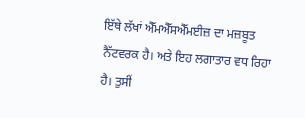ਇੱਥੇ ਲੱਖਾਂ ਐੱਮਐੱਸਐੱਮਈਜ਼ ਦਾ ਮਜ਼ਬੂਤ ਨੈੱਟਵਰਕ ਹੈ। ਅਤੇ ਇਹ ਲਗਾਤਾਰ ਵਧ ਰਿਹਾ ਹੈ। ਤੁਸੀਂ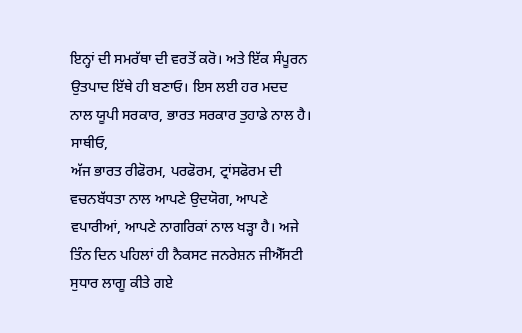ਇਨ੍ਹਾਂ ਦੀ ਸਮਰੱਥਾ ਦੀ ਵਰਤੋਂ ਕਰੋ। ਅਤੇ ਇੱਕ ਸੰਪੂਰਨ ਉਤਪਾਦ ਇੱਥੇ ਹੀ ਬਣਾਓ। ਇਸ ਲਈ ਹਰ ਮਦਦ ਨਾਲ ਯੂਪੀ ਸਰਕਾਰ, ਭਾਰਤ ਸਰਕਾਰ ਤੁਹਾਡੇ ਨਾਲ ਹੈ।
ਸਾਥੀਓ,
ਅੱਜ ਭਾਰਤ ਰੀਫੋਰਮ, ਪਰਫੋਰਮ, ਟ੍ਰਾਂਸਫੋਰਮ ਦੀ ਵਚਨਬੱਧਤਾ ਨਾਲ ਆਪਣੇ ਉਦਯੋਗ, ਆਪਣੇ ਵਪਾਰੀਆਂ, ਆਪਣੇ ਨਾਗਰਿਕਾਂ ਨਾਲ ਖੜ੍ਹਾ ਹੈ। ਅਜੇ ਤਿੰਨ ਦਿਨ ਪਹਿਲਾਂ ਹੀ ਨੈਕਸਟ ਜਨਰੇਸ਼ਨ ਜੀਐੱਸਟੀ ਸੁਧਾਰ ਲਾਗੂ ਕੀਤੇ ਗਏ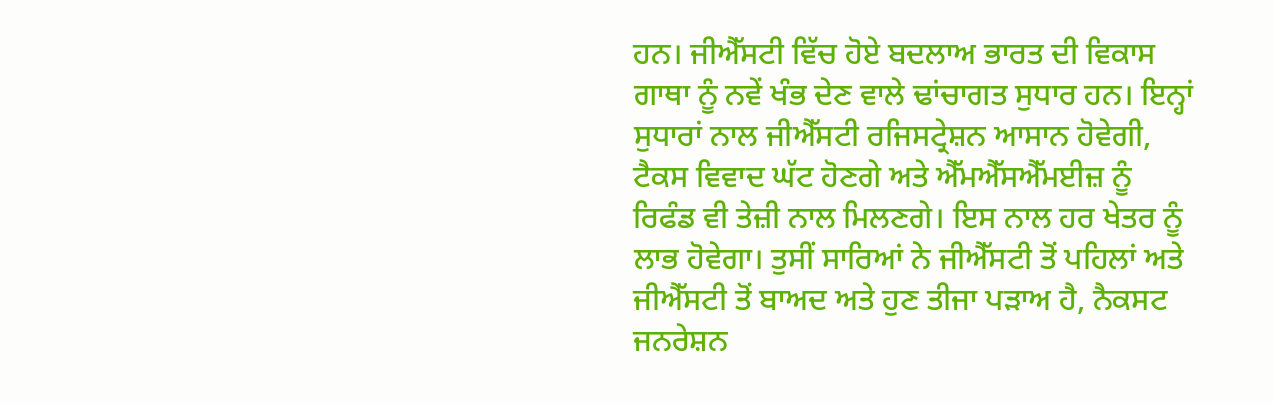ਹਨ। ਜੀਐੱਸਟੀ ਵਿੱਚ ਹੋਏ ਬਦਲਾਅ ਭਾਰਤ ਦੀ ਵਿਕਾਸ ਗਾਥਾ ਨੂੰ ਨਵੇਂ ਖੰਭ ਦੇਣ ਵਾਲੇ ਢਾਂਚਾਗਤ ਸੁਧਾਰ ਹਨ। ਇਨ੍ਹਾਂ ਸੁਧਾਰਾਂ ਨਾਲ ਜੀਐੱਸਟੀ ਰਜਿਸਟ੍ਰੇਸ਼ਨ ਆਸਾਨ ਹੋਵੇਗੀ, ਟੈਕਸ ਵਿਵਾਦ ਘੱਟ ਹੋਣਗੇ ਅਤੇ ਐੱਮਐੱਸਐੱਮਈਜ਼ ਨੂੰ ਰਿਫੰਡ ਵੀ ਤੇਜ਼ੀ ਨਾਲ ਮਿਲਣਗੇ। ਇਸ ਨਾਲ ਹਰ ਖੇਤਰ ਨੂੰ ਲਾਭ ਹੋਵੇਗਾ। ਤੁਸੀਂ ਸਾਰਿਆਂ ਨੇ ਜੀਐੱਸਟੀ ਤੋਂ ਪਹਿਲਾਂ ਅਤੇ ਜੀਐੱਸਟੀ ਤੋਂ ਬਾਅਦ ਅਤੇ ਹੁਣ ਤੀਜਾ ਪੜਾਅ ਹੈ, ਨੈਕਸਟ ਜਨਰੇਸ਼ਨ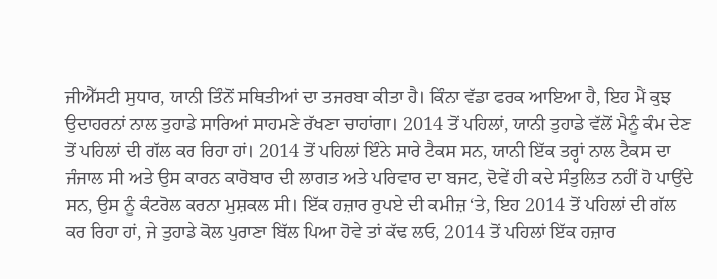ਜੀਐੱਸਟੀ ਸੁਧਾਰ, ਯਾਨੀ ਤਿੰਨੋਂ ਸਥਿਤੀਆਂ ਦਾ ਤਜਰਬਾ ਕੀਤਾ ਹੈ। ਕਿੰਨਾ ਵੱਡਾ ਫਰਕ ਆਇਆ ਹੈ, ਇਹ ਮੈਂ ਕੁਝ ਉਦਾਹਰਨਾਂ ਨਾਲ ਤੁਹਾਡੇ ਸਾਰਿਆਂ ਸਾਹਮਣੇ ਰੱਖਣਾ ਚਾਹਾਂਗਾ। 2014 ਤੋਂ ਪਹਿਲਾਂ, ਯਾਨੀ ਤੁਹਾਡੇ ਵੱਲੋਂ ਮੈਨੂੰ ਕੰਮ ਦੇਣ ਤੋਂ ਪਹਿਲਾਂ ਦੀ ਗੱਲ ਕਰ ਰਿਹਾ ਹਾਂ। 2014 ਤੋਂ ਪਹਿਲਾਂ ਇੰਨੇ ਸਾਰੇ ਟੈਕਸ ਸਨ, ਯਾਨੀ ਇੱਕ ਤਰ੍ਹਾਂ ਨਾਲ ਟੈਕਸ ਦਾ ਜੰਜਾਲ ਸੀ ਅਤੇ ਉਸ ਕਾਰਨ ਕਾਰੋਬਾਰ ਦੀ ਲਾਗਤ ਅਤੇ ਪਰਿਵਾਰ ਦਾ ਬਜਟ, ਦੋਵੇਂ ਹੀ ਕਦੇ ਸੰਤੁਲਿਤ ਨਹੀਂ ਹੋ ਪਾਉਂਦੇ ਸਨ, ਉਸ ਨੂੰ ਕੰਟਰੋਲ ਕਰਨਾ ਮੁਸ਼ਕਲ ਸੀ। ਇੱਕ ਹਜ਼ਾਰ ਰੁਪਏ ਦੀ ਕਮੀਜ਼ ‘ਤੇ, ਇਹ 2014 ਤੋਂ ਪਹਿਲਾਂ ਦੀ ਗੱਲ ਕਰ ਰਿਹਾ ਹਾਂ, ਜੇ ਤੁਹਾਡੇ ਕੋਲ ਪੁਰਾਣਾ ਬਿੱਲ ਪਿਆ ਹੋਵੇ ਤਾਂ ਕੱਢ ਲਓ, 2014 ਤੋਂ ਪਹਿਲਾਂ ਇੱਕ ਹਜ਼ਾਰ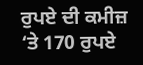ਰੁਪਏ ਦੀ ਕਮੀਜ਼ ‘ਤੇ 170 ਰੁਪਏ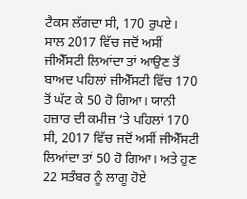ਟੈਕਸ ਲੱਗਦਾ ਸੀ, 170 ਰੁਪਏ। ਸਾਲ 2017 ਵਿੱਚ ਜਦੋਂ ਅਸੀਂ ਜੀਐੱਸਟੀ ਲਿਆਂਦਾ ਤਾਂ ਆਉਣ ਤੋਂ ਬਾਅਦ ਪਹਿਲਾਂ ਜੀਐੱਸਟੀ ਵਿੱਚ 170 ਤੋਂ ਘੱਟ ਕੇ 50 ਹੋ ਗਿਆ। ਯਾਨੀ ਹਜ਼ਾਰ ਦੀ ਕਮੀਜ਼ ‘ਤੇ ਪਹਿਲਾਂ 170 ਸੀ, 2017 ਵਿੱਚ ਜਦੋਂ ਅਸੀਂ ਜੀਐੱਸਟੀ ਲਿਆਂਦਾ ਤਾਂ 50 ਹੋ ਗਿਆ। ਅਤੇ ਹੁਣ 22 ਸਤੰਬਰ ਨੂੰ ਲਾਗੂ ਹੋਏ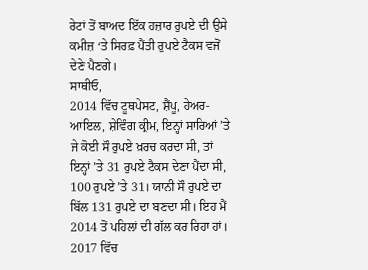ਰੇਟਾਂ ਤੋਂ ਬਾਅਦ ਇੱਕ ਹਜ਼ਾਰ ਰੁਪਏ ਦੀ ਉਸੇ ਕਮੀਜ਼ ‘ਤੇ ਸਿਰਫ਼ ਪੈਂਤੀ ਰੁਪਏ ਟੈਕਸ ਵਜੋਂ ਦੇਣੇ ਪੈਣਗੇ।
ਸਾਥੀਓ,
2014 ਵਿੱਚ ਟੂਥਪੇਸਟ, ਸ਼ੈਂਪੂ, ਹੇਅਰ-ਆਇਲ, ਸ਼ੇਵਿੰਗ ਕ੍ਰੀਮ, ਇਨ੍ਹਾਂ ਸਾਰਿਆਂ ’ਤੇ ਜੇ ਕੋਈ ਸੌ ਰੁਪਏ ਖ਼ਰਚ ਕਰਦਾ ਸੀ, ਤਾਂ ਇਨ੍ਹਾਂ ’ਤੇ 31 ਰੁਪਏ ਟੈਕਸ ਦੇਣਾ ਪੈਂਦਾ ਸੀ, 100 ਰੁਪਏ ’ਤੇ 31। ਯਾਨੀ ਸੌ ਰੁਪਏ ਦਾ ਬਿੱਲ 131 ਰੁਪਏ ਦਾ ਬਣਦਾ ਸੀ। ਇਹ ਮੈਂ 2014 ਤੋਂ ਪਹਿਲਾਂ ਦੀ ਗੱਲ ਕਰ ਰਿਹਾ ਹਾਂ। 2017 ਵਿੱਚ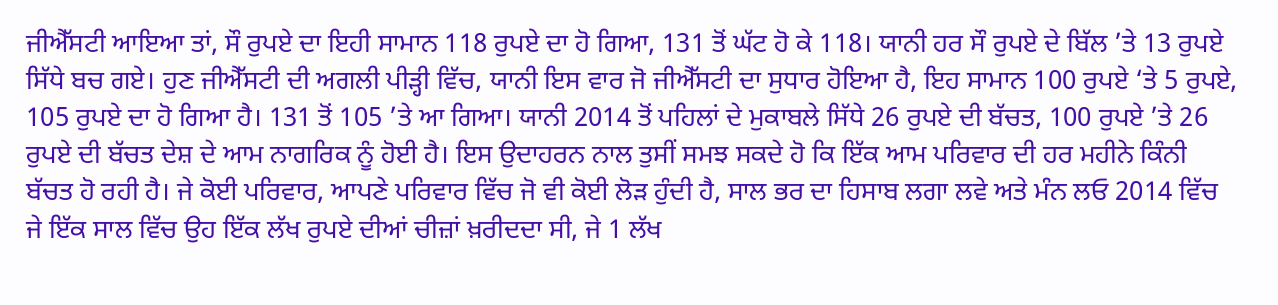ਜੀਐੱਸਟੀ ਆਇਆ ਤਾਂ, ਸੌ ਰੁਪਏ ਦਾ ਇਹੀ ਸਾਮਾਨ 118 ਰੁਪਏ ਦਾ ਹੋ ਗਿਆ, 131 ਤੋਂ ਘੱਟ ਹੋ ਕੇ 118। ਯਾਨੀ ਹਰ ਸੌ ਰੁਪਏ ਦੇ ਬਿੱਲ ’ਤੇ 13 ਰੁਪਏ ਸਿੱਧੇ ਬਚ ਗਏ। ਹੁਣ ਜੀਐੱਸਟੀ ਦੀ ਅਗਲੀ ਪੀੜ੍ਹੀ ਵਿੱਚ, ਯਾਨੀ ਇਸ ਵਾਰ ਜੋ ਜੀਐੱਸਟੀ ਦਾ ਸੁਧਾਰ ਹੋਇਆ ਹੈ, ਇਹ ਸਾਮਾਨ 100 ਰੁਪਏ ‘ਤੇ 5 ਰੁਪਏ, 105 ਰੁਪਏ ਦਾ ਹੋ ਗਿਆ ਹੈ। 131 ਤੋਂ 105 ’ਤੇ ਆ ਗਿਆ। ਯਾਨੀ 2014 ਤੋਂ ਪਹਿਲਾਂ ਦੇ ਮੁਕਾਬਲੇ ਸਿੱਧੇ 26 ਰੁਪਏ ਦੀ ਬੱਚਤ, 100 ਰੁਪਏ ’ਤੇ 26 ਰੁਪਏ ਦੀ ਬੱਚਤ ਦੇਸ਼ ਦੇ ਆਮ ਨਾਗਰਿਕ ਨੂੰ ਹੋਈ ਹੈ। ਇਸ ਉਦਾਹਰਨ ਨਾਲ ਤੁਸੀਂ ਸਮਝ ਸਕਦੇ ਹੋ ਕਿ ਇੱਕ ਆਮ ਪਰਿਵਾਰ ਦੀ ਹਰ ਮਹੀਨੇ ਕਿੰਨੀ ਬੱਚਤ ਹੋ ਰਹੀ ਹੈ। ਜੇ ਕੋਈ ਪਰਿਵਾਰ, ਆਪਣੇ ਪਰਿਵਾਰ ਵਿੱਚ ਜੋ ਵੀ ਕੋਈ ਲੋੜ ਹੁੰਦੀ ਹੈ, ਸਾਲ ਭਰ ਦਾ ਹਿਸਾਬ ਲਗਾ ਲਵੇ ਅਤੇ ਮੰਨ ਲਓ 2014 ਵਿੱਚ ਜੇ ਇੱਕ ਸਾਲ ਵਿੱਚ ਉਹ ਇੱਕ ਲੱਖ ਰੁਪਏ ਦੀਆਂ ਚੀਜ਼ਾਂ ਖ਼ਰੀਦਦਾ ਸੀ, ਜੇ 1 ਲੱਖ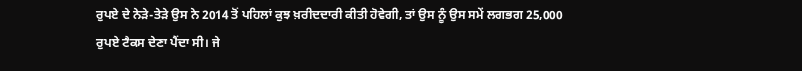ਰੁਪਏ ਦੇ ਨੇੜੇ-ਤੇੜੇ ਉਸ ਨੇ 2014 ਤੋਂ ਪਹਿਲਾਂ ਕੁਝ ਖ਼ਰੀਦਦਾਰੀ ਕੀਤੀ ਹੋਵੇਗੀ, ਤਾਂ ਉਸ ਨੂੰ ਉਸ ਸਮੇਂ ਲਗਭਗ 25,000 ਰੁਪਏ ਟੈਕਸ ਦੇਣਾ ਪੈਂਦਾ ਸੀ। ਜੇ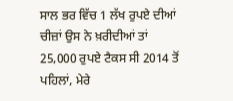ਸਾਲ ਭਰ ਵਿੱਚ 1 ਲੱਖ ਰੁਪਏ ਦੀਆਂ ਚੀਜ਼ਾਂ ਉਸ ਨੇ ਖ਼ਰੀਦੀਆਂ ਤਾਂ 25,000 ਰੁਪਏ ਟੈਕਸ ਸੀ 2014 ਤੋਂ ਪਹਿਲਾਂ, ਮੇਰੇ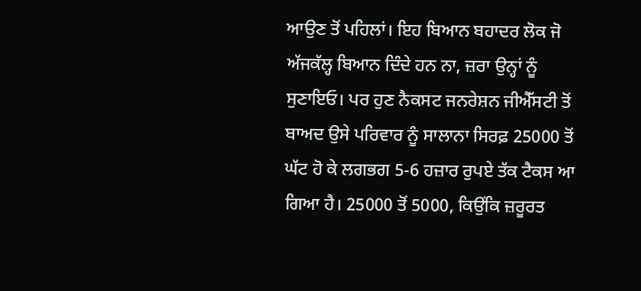ਆਉਣ ਤੋਂ ਪਹਿਲਾਂ। ਇਹ ਬਿਆਨ ਬਹਾਦਰ ਲੋਕ ਜੋ ਅੱਜਕੱਲ੍ਹ ਬਿਆਨ ਦਿੰਦੇ ਹਨ ਨਾ, ਜ਼ਰਾ ਉਨ੍ਹਾਂ ਨੂੰ ਸੁਣਾਇਓ। ਪਰ ਹੁਣ ਨੈਕਸਟ ਜਨਰੇਸ਼ਨ ਜੀਐੱਸਟੀ ਤੋਂ ਬਾਅਦ ਉਸੇ ਪਰਿਵਾਰ ਨੂੰ ਸਾਲਾਨਾ ਸਿਰਫ਼ 25000 ਤੋਂ ਘੱਟ ਹੋ ਕੇ ਲਗਭਗ 5-6 ਹਜ਼ਾਰ ਰੁਪਏ ਤੱਕ ਟੈਕਸ ਆ ਗਿਆ ਹੈ। 25000 ਤੋਂ 5000, ਕਿਉਂਕਿ ਜ਼ਰੂਰਤ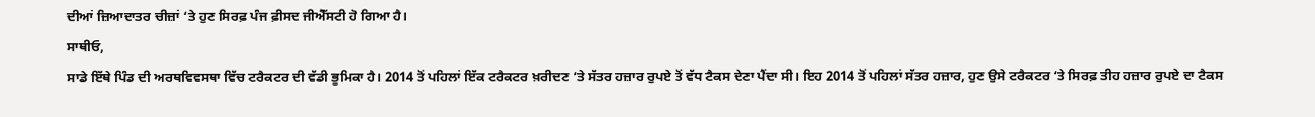ਦੀਆਂ ਜ਼ਿਆਦਾਤਰ ਚੀਜ਼ਾਂ ‘ਤੇ ਹੁਣ ਸਿਰਫ਼ ਪੰਜ ਫ਼ੀਸਦ ਜੀਐੱਸਟੀ ਹੋ ਗਿਆ ਹੈ।
ਸਾਥੀਓ,
ਸਾਡੇ ਇੱਥੇ ਪਿੰਡ ਦੀ ਅਰਥਵਿਵਸਥਾ ਵਿੱਚ ਟਰੈਕਟਰ ਦੀ ਵੱਡੀ ਭੂਮਿਕਾ ਹੈ। 2014 ਤੋਂ ਪਹਿਲਾਂ ਇੱਕ ਟਰੈਕਟਰ ਖ਼ਰੀਦਣ ‘ਤੇ ਸੱਤਰ ਹਜ਼ਾਰ ਰੁਪਏ ਤੋਂ ਵੱਧ ਟੈਕਸ ਦੇਣਾ ਪੈਂਦਾ ਸੀ। ਇਹ 2014 ਤੋਂ ਪਹਿਲਾਂ ਸੱਤਰ ਹਜ਼ਾਰ, ਹੁਣ ਉਸੇ ਟਰੈਕਟਰ ‘ਤੇ ਸਿਰਫ਼ ਤੀਹ ਹਜ਼ਾਰ ਰੁਪਏ ਦਾ ਟੈਕਸ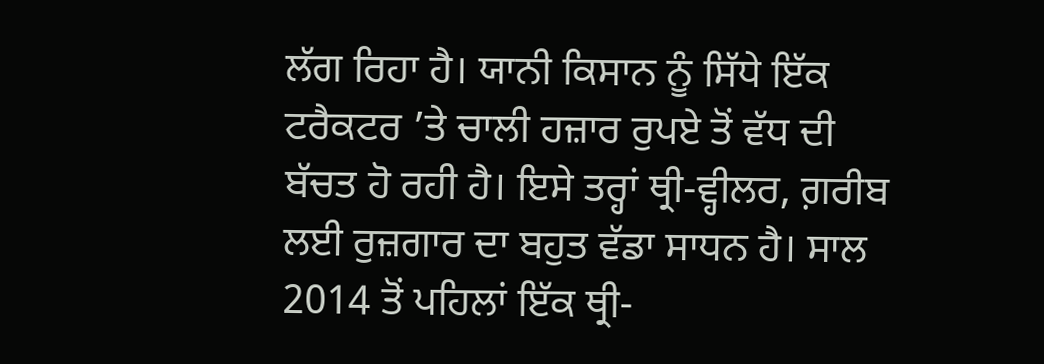ਲੱਗ ਰਿਹਾ ਹੈ। ਯਾਨੀ ਕਿਸਾਨ ਨੂੰ ਸਿੱਧੇ ਇੱਕ ਟਰੈਕਟਰ ’ਤੇ ਚਾਲੀ ਹਜ਼ਾਰ ਰੁਪਏ ਤੋਂ ਵੱਧ ਦੀ ਬੱਚਤ ਹੋ ਰਹੀ ਹੈ। ਇਸੇ ਤਰ੍ਹਾਂ ਥ੍ਰੀ-ਵ੍ਹੀਲਰ, ਗ਼ਰੀਬ ਲਈ ਰੁਜ਼ਗਾਰ ਦਾ ਬਹੁਤ ਵੱਡਾ ਸਾਧਨ ਹੈ। ਸਾਲ 2014 ਤੋਂ ਪਹਿਲਾਂ ਇੱਕ ਥ੍ਰੀ-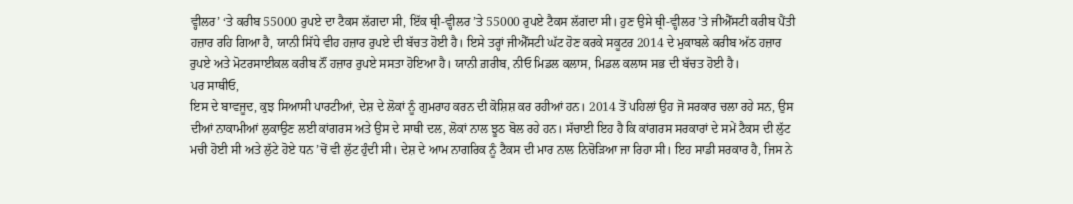ਵ੍ਹੀਲਰ’ ‘ਤੇ ਕਰੀਬ 55000 ਰੁਪਏ ਦਾ ਟੈਕਸ ਲੱਗਦਾ ਸੀ, ਇੱਕ ਥ੍ਰੀ-ਵ੍ਹੀਲਰ ’ਤੇ 55000 ਰੁਪਏ ਟੈਕਸ ਲੱਗਦਾ ਸੀ। ਹੁਣ ਉਸੇ ਥ੍ਰੀ-ਵ੍ਹੀਲਰ ’ਤੇ ਜੀਐੱਸਟੀ ਕਰੀਬ ਪੈਂਤੀ ਹਜ਼ਾਰ ਰਹਿ ਗਿਆ ਹੈ, ਯਾਨੀ ਸਿੱਧੇ ਵੀਹ ਹਜ਼ਾਰ ਰੁਪਏ ਦੀ ਬੱਚਤ ਹੋਈ ਹੈ। ਇਸੇ ਤਰ੍ਹਾਂ ਜੀਐੱਸਟੀ ਘੱਟ ਹੋਣ ਕਰਕੇ ਸਕੂਟਰ 2014 ਦੇ ਮੁਕਾਬਲੇ ਕਰੀਬ ਅੱਠ ਹਜ਼ਾਰ ਰੁਪਏ ਅਤੇ ਮੋਟਰਸਾਈਕਲ ਕਰੀਬ ਨੌਂ ਹਜ਼ਾਰ ਰੁਪਏ ਸਸਤਾ ਹੋਇਆ ਹੈ। ਯਾਨੀ ਗ਼ਰੀਬ, ਨੀਓ ਮਿਡਲ ਕਲਾਸ, ਮਿਡਲ ਕਲਾਸ ਸਭ ਦੀ ਬੱਚਤ ਹੋਈ ਹੈ।
ਪਰ ਸਾਥੀਓ,
ਇਸ ਦੇ ਬਾਵਜੂਦ, ਕੁਝ ਸਿਆਸੀ ਪਾਰਟੀਆਂ, ਦੇਸ਼ ਦੇ ਲੋਕਾਂ ਨੂੰ ਗੁਮਰਾਹ ਕਰਨ ਦੀ ਕੋਸ਼ਿਸ਼ ਕਰ ਰਹੀਆਂ ਹਨ। 2014 ਤੋਂ ਪਹਿਲਾਂ ਉਹ ਜੋ ਸਰਕਾਰ ਚਲਾ ਰਹੇ ਸਨ, ਉਸ ਦੀਆਂ ਨਾਕਾਮੀਆਂ ਲੁਕਾਉਣ ਲਈ ਕਾਂਗਰਸ ਅਤੇ ਉਸ ਦੇ ਸਾਥੀ ਦਲ, ਲੋਕਾਂ ਨਾਲ ਝੂਠ ਬੋਲ ਰਹੇ ਹਨ। ਸੱਚਾਈ ਇਹ ਹੈ ਕਿ ਕਾਂਗਰਸ ਸਰਕਾਰਾਂ ਦੇ ਸਮੇਂ ਟੈਕਸ ਦੀ ਲੁੱਟ ਮਚੀ ਹੋਈ ਸੀ ਅਤੇ ਲੁੱਟੇ ਹੋਏ ਧਨ ’ਚੋਂ ਵੀ ਲੁੱਟ ਹੁੰਦੀ ਸੀ। ਦੇਸ਼ ਦੇ ਆਮ ਨਾਗਰਿਕ ਨੂੰ ਟੈਕਸ ਦੀ ਮਾਰ ਨਾਲ ਨਿਚੋੜਿਆ ਜਾ ਰਿਹਾ ਸੀ। ਇਹ ਸਾਡੀ ਸਰਕਾਰ ਹੈ, ਜਿਸ ਨੇ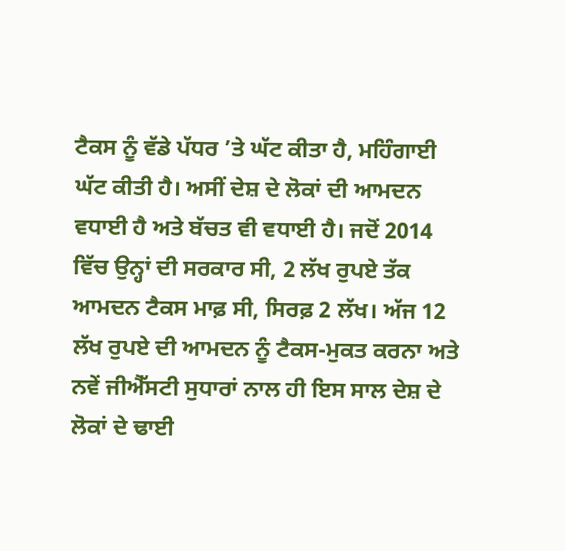ਟੈਕਸ ਨੂੰ ਵੱਡੇ ਪੱਧਰ ’ਤੇ ਘੱਟ ਕੀਤਾ ਹੈ, ਮਹਿੰਗਾਈ ਘੱਟ ਕੀਤੀ ਹੈ। ਅਸੀਂ ਦੇਸ਼ ਦੇ ਲੋਕਾਂ ਦੀ ਆਮਦਨ ਵਧਾਈ ਹੈ ਅਤੇ ਬੱਚਤ ਵੀ ਵਧਾਈ ਹੈ। ਜਦੋਂ 2014 ਵਿੱਚ ਉਨ੍ਹਾਂ ਦੀ ਸਰਕਾਰ ਸੀ, 2 ਲੱਖ ਰੁਪਏ ਤੱਕ ਆਮਦਨ ਟੈਕਸ ਮਾਫ਼ ਸੀ, ਸਿਰਫ਼ 2 ਲੱਖ। ਅੱਜ 12 ਲੱਖ ਰੁਪਏ ਦੀ ਆਮਦਨ ਨੂੰ ਟੈਕਸ-ਮੁਕਤ ਕਰਨਾ ਅਤੇ ਨਵੇਂ ਜੀਐੱਸਟੀ ਸੁਧਾਰਾਂ ਨਾਲ ਹੀ ਇਸ ਸਾਲ ਦੇਸ਼ ਦੇ ਲੋਕਾਂ ਦੇ ਢਾਈ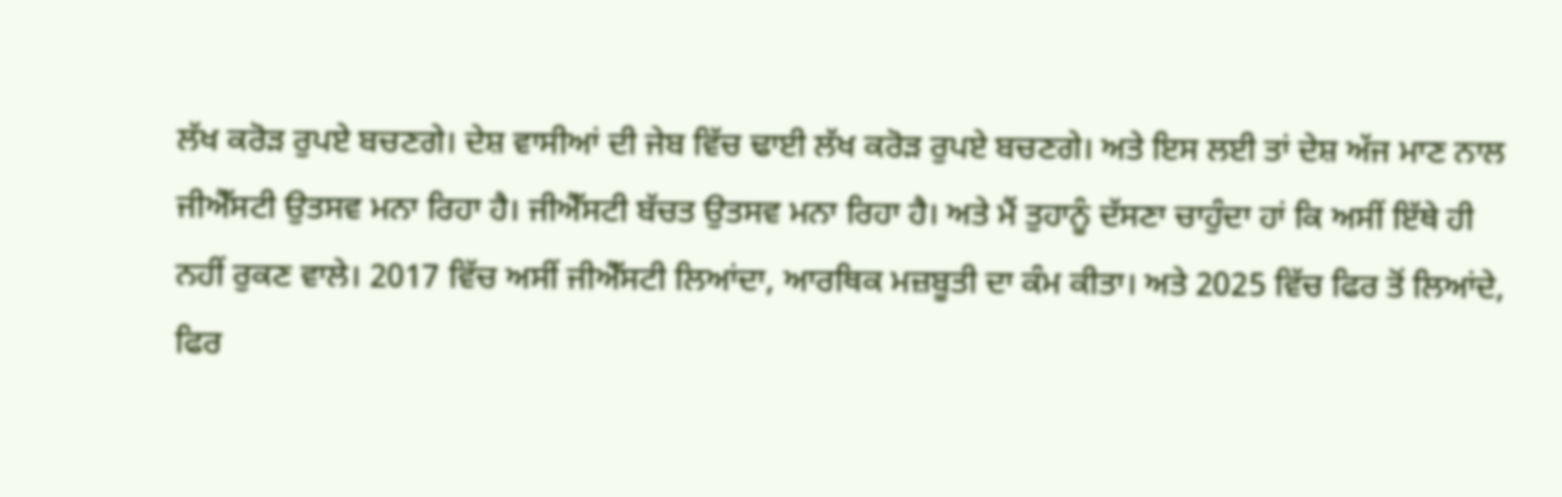ਲੱਖ ਕਰੋੜ ਰੁਪਏ ਬਚਣਗੇ। ਦੇਸ਼ ਵਾਸੀਆਂ ਦੀ ਜੇਬ ਵਿੱਚ ਢਾਈ ਲੱਖ ਕਰੋੜ ਰੁਪਏ ਬਚਣਗੇ। ਅਤੇ ਇਸ ਲਈ ਤਾਂ ਦੇਸ਼ ਅੱਜ ਮਾਣ ਨਾਲ ਜੀਐੱਸਟੀ ਉਤਸਵ ਮਨਾ ਰਿਹਾ ਹੈ। ਜੀਐੱਸਟੀ ਬੱਚਤ ਉਤਸਵ ਮਨਾ ਰਿਹਾ ਹੈ। ਅਤੇ ਮੈਂ ਤੁਹਾਨੂੰ ਦੱਸਣਾ ਚਾਹੁੰਦਾ ਹਾਂ ਕਿ ਅਸੀਂ ਇੱਥੇ ਹੀ ਨਹੀਂ ਰੁਕਣ ਵਾਲੇ। 2017 ਵਿੱਚ ਅਸੀਂ ਜੀਐੱਸਟੀ ਲਿਆਂਦਾ, ਆਰਥਿਕ ਮਜ਼ਬੂਤੀ ਦਾ ਕੰਮ ਕੀਤਾ। ਅਤੇ 2025 ਵਿੱਚ ਫਿਰ ਤੋਂ ਲਿਆਂਦੇ, ਫਿਰ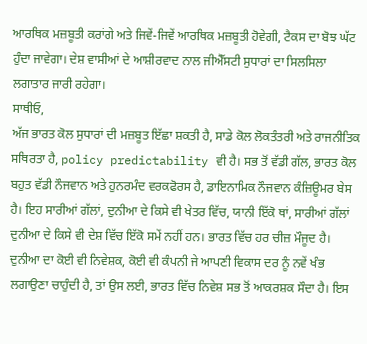ਆਰਥਿਕ ਮਜ਼ਬੂਤੀ ਕਰਾਂਗੇ ਅਤੇ ਜਿਵੇਂ-ਜਿਵੇਂ ਆਰਥਿਕ ਮਜ਼ਬੂਤੀ ਹੋਵੇਗੀ, ਟੈਕਸ ਦਾ ਬੋਝ ਘੱਟ ਹੁੰਦਾ ਜਾਵੇਗਾ। ਦੇਸ਼ ਵਾਸੀਆਂ ਦੇ ਆਸ਼ੀਰਵਾਦ ਨਾਲ ਜੀਐੱਸਟੀ ਸੁਧਾਰਾਂ ਦਾ ਸਿਲਸਿਲਾ ਲਗਾਤਾਰ ਜਾਰੀ ਰਹੇਗਾ।
ਸਾਥੀਓ,
ਅੱਜ ਭਾਰਤ ਕੋਲ ਸੁਧਾਰਾਂ ਦੀ ਮਜ਼ਬੂਤ ਇੱਛਾ ਸ਼ਕਤੀ ਹੈ, ਸਾਡੇ ਕੋਲ ਲੋਕਤੰਤਰੀ ਅਤੇ ਰਾਜਨੀਤਿਕ ਸਥਿਰਤਾ ਹੈ, policy predictability ਵੀ ਹੈ। ਸਭ ਤੋਂ ਵੱਡੀ ਗੱਲ, ਭਾਰਤ ਕੋਲ ਬਹੁਤ ਵੱਡੀ ਨੌਜਵਾਨ ਅਤੇ ਹੁਨਰਮੰਦ ਵਰਕਫੋਰਸ ਹੈ, ਡਾਇਨਾਮਿਕ ਨੌਜਵਾਨ ਕੰਜ਼ਿਊਮਰ ਬੇਸ ਹੈ। ਇਹ ਸਾਰੀਆਂ ਗੱਲਾਂ, ਦੁਨੀਆ ਦੇ ਕਿਸੇ ਵੀ ਖੇਤਰ ਵਿੱਚ, ਯਾਨੀ ਇੱਕੋ ਥਾਂ, ਸਾਰੀਆਂ ਗੱਲਾਂ ਦੁਨੀਆ ਦੇ ਕਿਸੇ ਵੀ ਦੇਸ਼ ਵਿੱਚ ਇੱਕੋ ਸਮੇਂ ਨਹੀਂ ਹਨ। ਭਾਰਤ ਵਿੱਚ ਹਰ ਚੀਜ਼ ਮੌਜੂਦ ਹੈ। ਦੁਨੀਆ ਦਾ ਕੋਈ ਵੀ ਨਿਵੇਸ਼ਕ, ਕੋਈ ਵੀ ਕੰਪਨੀ ਜੇ ਆਪਣੀ ਵਿਕਾਸ ਦਰ ਨੂੰ ਨਵੇਂ ਖੰਭ ਲਗਾਉਣਾ ਚਾਹੁੰਦੀ ਹੈ, ਤਾਂ ਉਸ ਲਈ, ਭਾਰਤ ਵਿੱਚ ਨਿਵੇਸ਼ ਸਭ ਤੋਂ ਆਕਰਸ਼ਕ ਸੌਦਾ ਹੈ। ਇਸ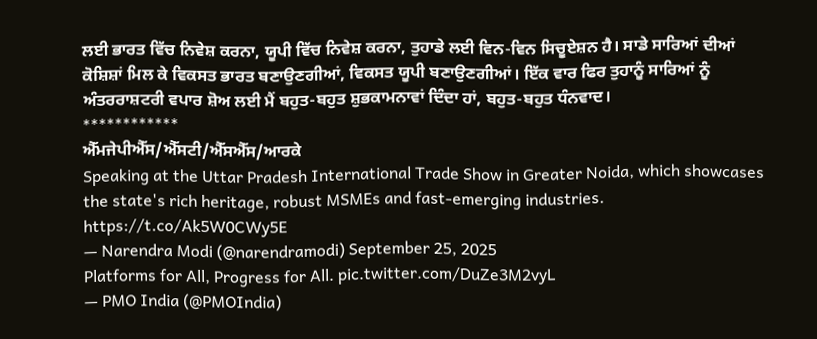ਲਈ ਭਾਰਤ ਵਿੱਚ ਨਿਵੇਸ਼ ਕਰਨਾ, ਯੂਪੀ ਵਿੱਚ ਨਿਵੇਸ਼ ਕਰਨਾ, ਤੁਹਾਡੇ ਲਈ ਵਿਨ-ਵਿਨ ਸਿਚੂਏਸ਼ਨ ਹੈ। ਸਾਡੇ ਸਾਰਿਆਂ ਦੀਆਂ ਕੋਸ਼ਿਸ਼ਾਂ ਮਿਲ ਕੇ ਵਿਕਸਤ ਭਾਰਤ ਬਣਾਉਣਗੀਆਂ, ਵਿਕਸਤ ਯੂਪੀ ਬਣਾਉਣਗੀਆਂ। ਇੱਕ ਵਾਰ ਫਿਰ ਤੁਹਾਨੂੰ ਸਾਰਿਆਂ ਨੂੰ ਅੰਤਰਰਾਸ਼ਟਰੀ ਵਪਾਰ ਸ਼ੋਅ ਲਈ ਮੈਂ ਬਹੁਤ-ਬਹੁਤ ਸ਼ੁਭਕਾਮਨਾਵਾਂ ਦਿੰਦਾ ਹਾਂ, ਬਹੁਤ-ਬਹੁਤ ਧੰਨਵਾਦ।
************
ਐੱਮਜੇਪੀਐੱਸ/ਐੱਸਟੀ/ਐੱਸਐੱਸ/ਆਰਕੇ
Speaking at the Uttar Pradesh International Trade Show in Greater Noida, which showcases the state's rich heritage, robust MSMEs and fast-emerging industries. https://t.co/Ak5W0CWy5E
— Narendra Modi (@narendramodi) September 25, 2025
Platforms for All, Progress for All. pic.twitter.com/DuZe3M2vyL
— PMO India (@PMOIndia)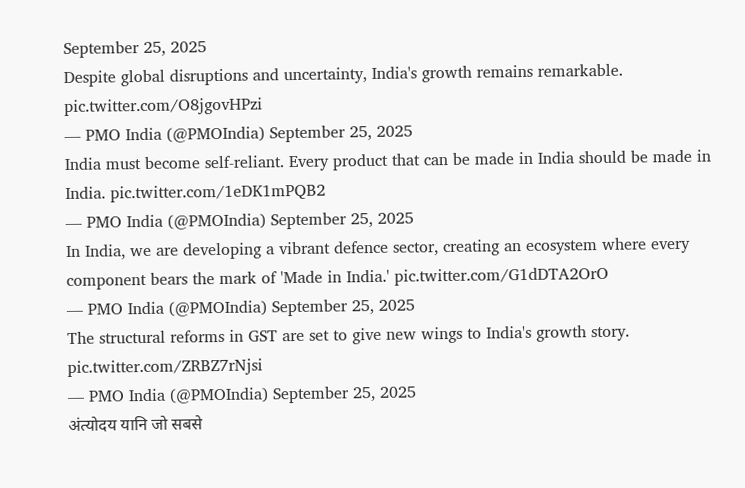September 25, 2025
Despite global disruptions and uncertainty, India's growth remains remarkable. pic.twitter.com/O8jgovHPzi
— PMO India (@PMOIndia) September 25, 2025
India must become self-reliant. Every product that can be made in India should be made in India. pic.twitter.com/1eDK1mPQB2
— PMO India (@PMOIndia) September 25, 2025
In India, we are developing a vibrant defence sector, creating an ecosystem where every component bears the mark of 'Made in India.' pic.twitter.com/G1dDTA2OrO
— PMO India (@PMOIndia) September 25, 2025
The structural reforms in GST are set to give new wings to India's growth story. pic.twitter.com/ZRBZ7rNjsi
— PMO India (@PMOIndia) September 25, 2025
अंत्योदय यानि जो सबसे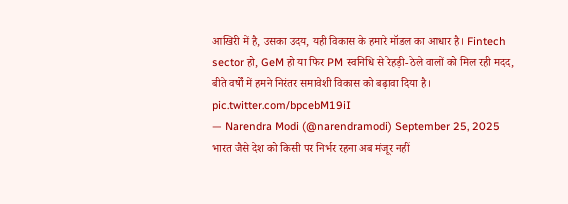आखिरी में है, उसका उदय, यही विकास के हमारे मॉडल का आधार है। Fintech sector हो, GeM हो या फिर PM स्वनिधि से रेहड़ी-ठेले वालों को मिल रही मदद, बीते वर्षों में हमने निरंतर समावेशी विकास को बढ़ावा दिया है। pic.twitter.com/bpcebM19iI
— Narendra Modi (@narendramodi) September 25, 2025
भारत जैसे देश को किसी पर निर्भर रहना अब मंजूर नहीं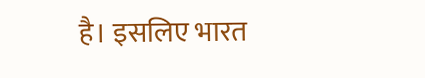है। इसलिए भारत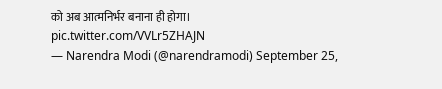को अब आत्मनिर्भर बनाना ही होगा। pic.twitter.com/VVLr5ZHAJN
— Narendra Modi (@narendramodi) September 25,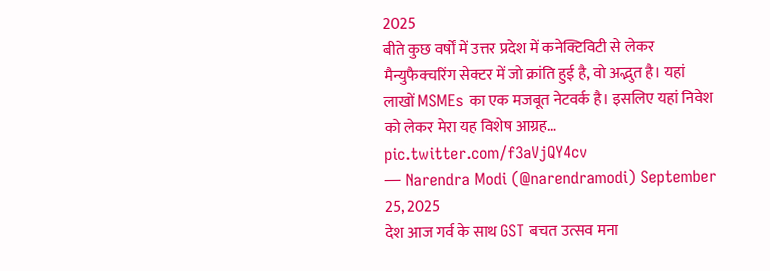2025
बीते कुछ वर्षों में उत्तर प्रदेश में कनेक्टिविटी से लेकर मैन्युफैक्चरिंग सेक्टर में जो क्रांति हुई है, वो अद्भुत है। यहां लाखों MSMEs का एक मजबूत नेटवर्क है। इसलिए यहां निवेश को लेकर मेरा यह विशेष आग्रह… pic.twitter.com/f3aVjQY4cv
— Narendra Modi (@narendramodi) September 25, 2025
देश आज गर्व के साथ GST बचत उत्सव मना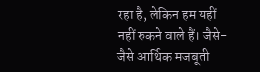रहा है, लेकिन हम यहीं नहीं रुकने वाले हैं। जैसे-जैसे आर्थिक मजबूती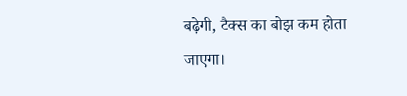बढ़ेगी, टैक्स का बोझ कम होता जाएगा।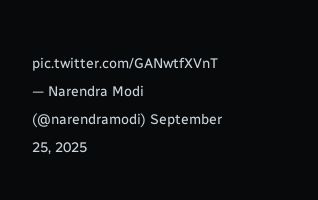pic.twitter.com/GANwtfXVnT
— Narendra Modi (@narendramodi) September 25, 2025